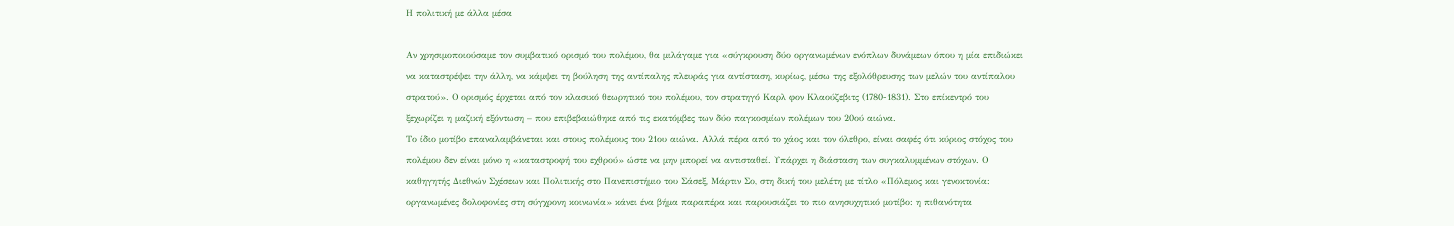Η πολιτική με άλλα μέσα

Αν χρησιμοποιούσαμε τον συμβατικό ορισμό του πολέμου, θα μιλάγαμε για «σύγκρουση δύο οργανωμένων ενόπλων δυνάμεων όπου η μία επιδιώκει να καταστρέψει την άλλη, να κάμψει τη βούληση της αντίπαλης πλευράς για αντίσταση, κυρίως, μέσω της εξολόθρευσης των μελών του αντίπαλου στρατού». Ο ορισμός έρχεται από τον κλασικό θεωρητικό του πολέμου, τον στρατηγό Καρλ φον Κλαούζεβιτς (1780-1831). Στο επίκεντρό του ξεχωρίζει η μαζική εξόντωση – που επιβεβαιώθηκε από τις εκατόμβες των δύο παγκοσμίων πολέμων του 20ού αιώνα.
Το ίδιο μοτίβο επαναλαμβάνεται και στους πολέμους του 21ου αιώνα. Αλλά πέρα από το χάος και τον όλεθρο, είναι σαφές ότι κύριος στόχος του πολέμου δεν είναι μόνο η «καταστροφή του εχθρού» ώστε να μην μπορεί να αντισταθεί. Υπάρχει η διάσταση των συγκαλυμμένων στόχων. Ο καθηγητής Διεθνών Σχέσεων και Πολιτικής στο Πανεπιστήμιο του Σάσεξ, Μάρτιν Σο, στη δική του μελέτη με τίτλο «Πόλεμος και γενοκτονία: οργανωμένες δολοφονίες στη σύγχρονη κοινωνία» κάνει ένα βήμα παραπέρα και παρουσιάζει το πιο ανησυχητικό μοτίβο: η πιθανότητα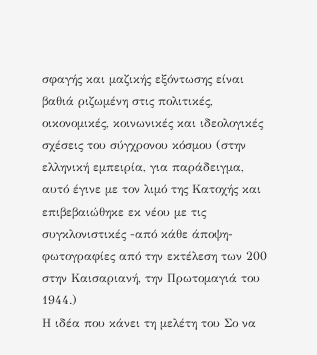σφαγής και μαζικής εξόντωσης είναι βαθιά ριζωμένη στις πολιτικές, οικονομικές, κοινωνικές και ιδεολογικές σχέσεις του σύγχρονου κόσμου (στην ελληνική εμπειρία, για παράδειγμα, αυτό έγινε με τον λιμό της Κατοχής και επιβεβαιώθηκε εκ νέου με τις συγκλονιστικές -από κάθε άποψη- φωτογραφίες από την εκτέλεση των 200 στην Καισαριανή, την Πρωτομαγιά του 1944.)
Η ιδέα που κάνει τη μελέτη του Σο να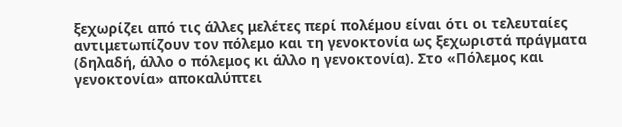ξεχωρίζει από τις άλλες μελέτες περί πολέμου είναι ότι οι τελευταίες αντιμετωπίζουν τον πόλεμο και τη γενοκτονία ως ξεχωριστά πράγματα (δηλαδή, άλλο ο πόλεμος κι άλλο η γενοκτονία). Στο «Πόλεμος και γενοκτονία» αποκαλύπτει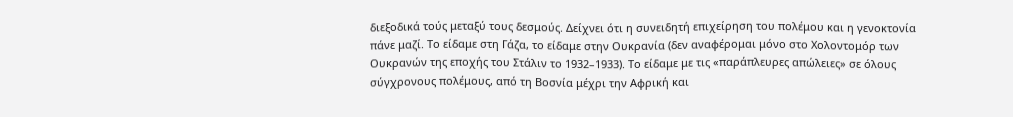διεξοδικά τούς μεταξύ τους δεσμούς. Δείχνει ότι η συνειδητή επιχείρηση του πολέμου και η γενοκτονία πάνε μαζί. Το είδαμε στη Γάζα, το είδαμε στην Ουκρανία (δεν αναφέρομαι μόνο στο Χολοντομόρ των Ουκρανών της εποχής του Στάλιν το 1932–1933). Το είδαμε με τις «παράπλευρες απώλειες» σε όλους σύγχρονους πολέμους, από τη Βοσνία μέχρι την Αφρική και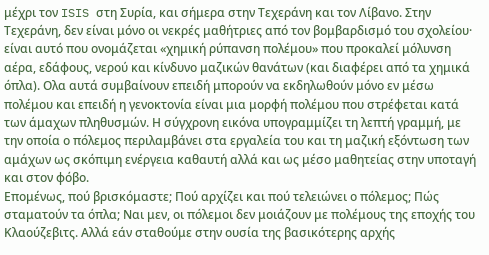μέχρι τον ISIS στη Συρία, και σήμερα στην Τεχεράνη και τον Λίβανο. Στην Τεχεράνη, δεν είναι μόνο οι νεκρές μαθήτριες από τον βομβαρδισμό του σχολείου· είναι αυτό που ονομάζεται «χημική ρύπανση πολέμου» που προκαλεί μόλυνση αέρα, εδάφους, νερού και κίνδυνο μαζικών θανάτων (και διαφέρει από τα χημικά όπλα). Ολα αυτά συμβαίνουν επειδή μπορούν να εκδηλωθούν μόνο εν μέσω πολέμου και επειδή η γενοκτονία είναι μια μορφή πολέμου που στρέφεται κατά των άμαχων πληθυσμών. Η σύγχρονη εικόνα υπογραμμίζει τη λεπτή γραμμή, με την οποία ο πόλεμος περιλαμβάνει στα εργαλεία του και τη μαζική εξόντωση των αμάχων ως σκόπιμη ενέργεια καθαυτή αλλά και ως μέσο μαθητείας στην υποταγή και στον φόβο.
Επομένως, πού βρισκόμαστε; Πού αρχίζει και πού τελειώνει ο πόλεμος; Πώς σταματούν τα όπλα; Ναι μεν, οι πόλεμοι δεν μοιάζουν με πολέμους της εποχής του Κλαούζεβιτς. Αλλά εάν σταθούμε στην ουσία της βασικότερης αρχής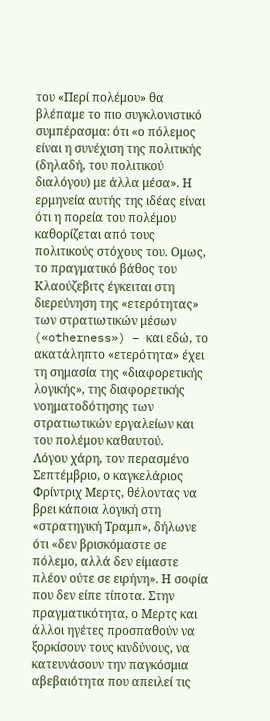του «Περί πολέμου» θα βλέπαμε το πιο συγκλονιστικό συμπέρασμα: ότι «ο πόλεμος είναι η συνέχιση της πολιτικής (δηλαδή, του πολιτικού διαλόγου) με άλλα μέσα». Η ερμηνεία αυτής της ιδέας είναι ότι η πορεία του πολέμου καθορίζεται από τους πολιτικούς στόχους του. Ομως, το πραγματικό βάθος του Κλαούζεβιτς έγκειται στη διερεύνηση της «ετερότητας» των στρατιωτικών μέσων («otherness») – και εδώ, το ακατάληπτο «ετερότητα» έχει τη σημασία της «διαφορετικής λογικής», της διαφορετικής νοηματοδότησης των στρατιωτικών εργαλείων και του πολέμου καθαυτού.
Λόγου χάρη, τον περασμένο Σεπτέμβριο, ο καγκελάριος Φρίντριχ Μερτς, θέλοντας να βρει κάποια λογική στη «στρατηγική Τραμπ», δήλωνε ότι «δεν βρισκόμαστε σε πόλεμο, αλλά δεν είμαστε πλέον ούτε σε ειρήνη». Η σοφία που δεν είπε τίποτα. Στην πραγματικότητα, ο Μερτς και άλλοι ηγέτες προσπαθούν να ξορκίσουν τους κινδύνους, να κατευνάσουν την παγκόσμια αβεβαιότητα που απειλεί τις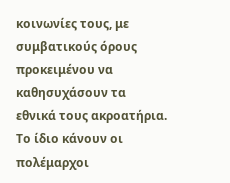κοινωνίες τους, με συμβατικούς όρους προκειμένου να καθησυχάσουν τα εθνικά τους ακροατήρια. Το ίδιο κάνουν οι πολέμαρχοι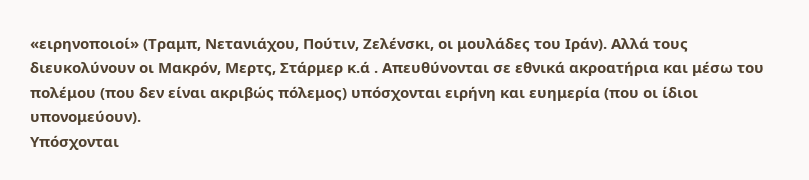«ειρηνοποιοί» (Τραμπ, Νετανιάχου, Πούτιν, Ζελένσκι, οι μουλάδες του Ιράν). Αλλά τους διευκολύνουν οι Μακρόν, Μερτς, Στάρμερ κ.ά . Απευθύνονται σε εθνικά ακροατήρια και μέσω του πολέμου (που δεν είναι ακριβώς πόλεμος) υπόσχονται ειρήνη και ευημερία (που οι ίδιοι υπονομεύουν).
Υπόσχονται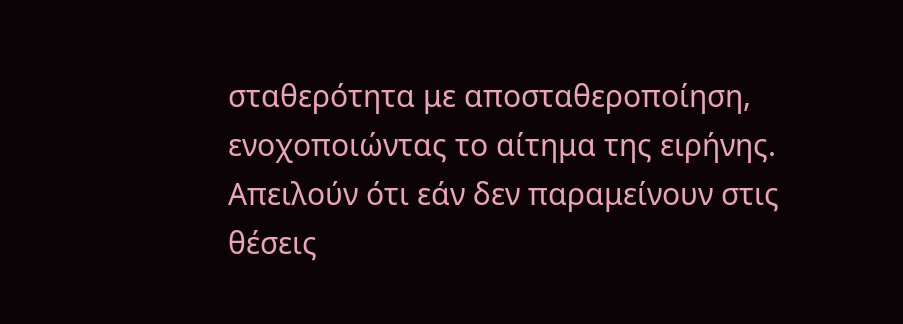σταθερότητα με αποσταθεροποίηση, ενοχοποιώντας το αίτημα της ειρήνης. Απειλούν ότι εάν δεν παραμείνουν στις θέσεις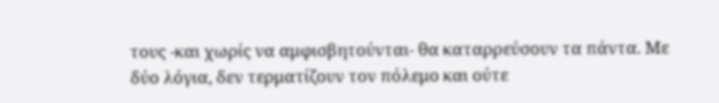τους -και χωρίς να αμφισβητούνται- θα καταρρεύσουν τα πάντα. Με δύο λόγια, δεν τερματίζουν τον πόλεμο και ούτε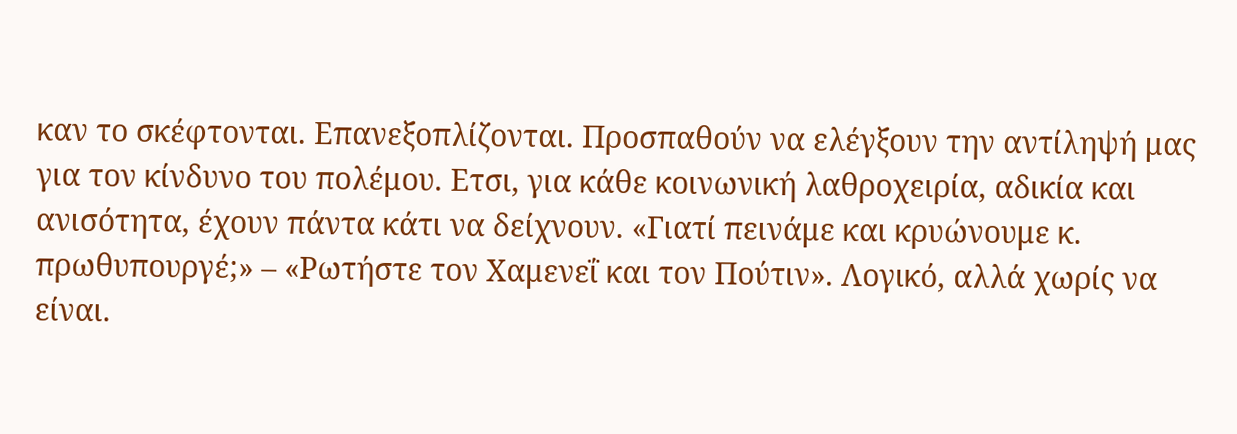καν το σκέφτονται. Επανεξοπλίζονται. Προσπαθούν να ελέγξουν την αντίληψή μας για τον κίνδυνο του πολέμου. Ετσι, για κάθε κοινωνική λαθροχειρία, αδικία και ανισότητα, έχουν πάντα κάτι να δείχνουν. «Γιατί πεινάμε και κρυώνουμε κ. πρωθυπουργέ;» – «Ρωτήστε τον Χαμενεΐ και τον Πούτιν». Λογικό, αλλά χωρίς να είναι.